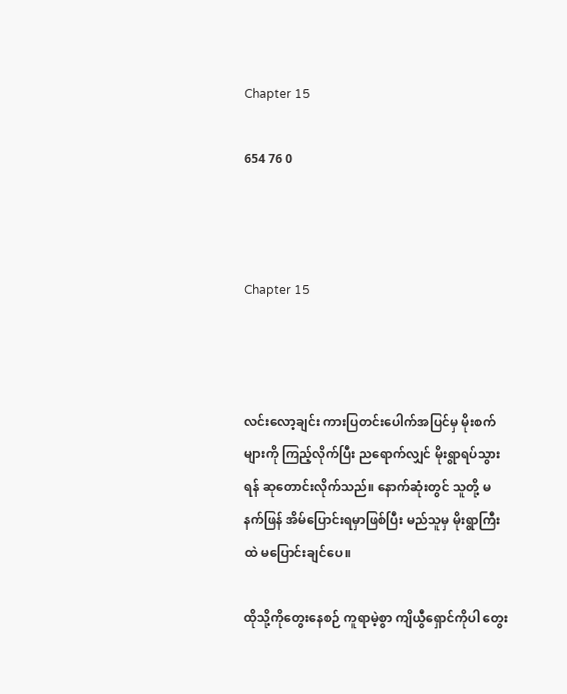Chapter 15

654 76 0



Chapter 15



လင်းလော့ချင်း ကားပြတင်းပေါက်အပြင်မှ မိုးစက်များကို ကြည့်လိုက်ပြီး ညရောက်လျှင် မိုးရွာရပ်သွားရန် ‌ဆုတောင်းလိုက်သည်။ နောက်ဆုံးတွင် သူတို့ မနက်ဖြန် အိမ်ပြောင်းရမှာဖြစ်ပြီး မည်သူမှ မိုးရွာကြီးထဲ မပြောင်းချင်ပေ။

ထိုသို့ကိုတွေး‌နေစဉ် ကူရာမဲ့စွာ ကျိယွီရှောင်ကိုပါ တွေး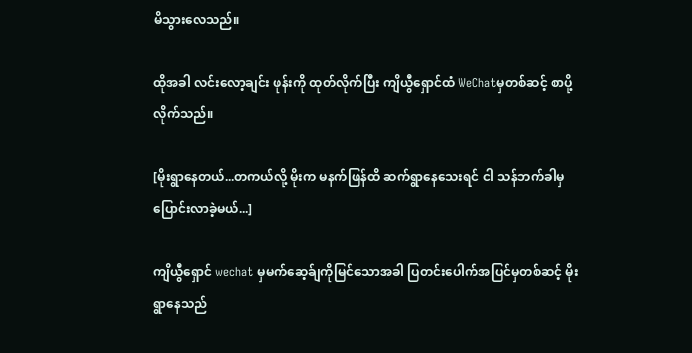မိသွားလေသည်။

ထိုအခါ လင်းလော့ချင်း ဖုန်းကို ထုတ်လိုက်ပြီး ကျိယွီရှောင်ထံ WeChatမှတစ်ဆင့် စာပို့လိုက်သည်။

[မိုးရွာနေတယ်...တကယ်လို့ မိုးက မနက်ဖြန်ထိ ဆက်ရွာနေသေးရင် ငါ သန်ဘက်ခါမှ ပြောင်းလာခဲ့မယ်...]

ကျိယွီရှောင် wechat မှမက်ဆေ့ခ်ျကိုမြင်သောအခါ ပြတင်းပေါက်အပြင်မှတစ်ဆင့် မိုးရွာနေသည်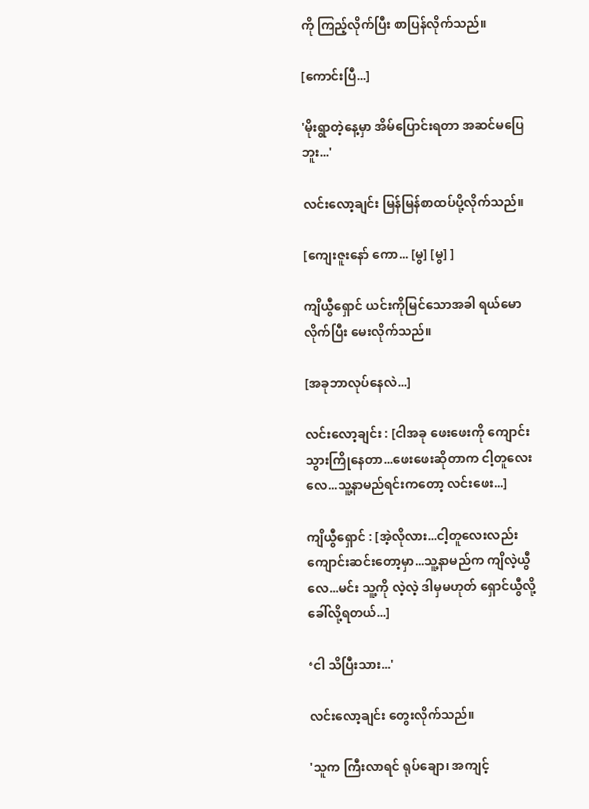ကို ကြည့်လိုက်ပြီး စာပြန်လိုက်သည်။

[ကောင်းပြီ...]

'မိုးရွာတဲ့နေ့မှာ အိမ်ပြောင်းရတာ အဆင်မပြေဘူး...'

လင်းလော့ချင်း မြန်မြန်စာထပ်ပို့လိုက်သည်။

[ကျေးဇူးနော် ကော... [မွ] [မွ] ]

ကျိယွီရှောင် ယင်းကိုမြင်‌သောအခါ ရယ်မောလိုက်ပြီး မေးလိုက်သည်။

[အခုဘာလုပ်နေလဲ...]

လင်းလော့ချင်း : [ငါအခု ဖေးဖေးကို ကျောင်းသွားကြိုနေတာ...ဖေးဖေးဆိုတာက ငါ့တူ‌လေးလေ...သူ့နာမည်ရင်းကတော့ လင်းဖေး...]

ကျိယွီရှောင် : [အဲ့လိုလား...ငါ့တူလေးလည်း ကျောင်းဆင်းတော့မှာ...သူ့နာမည်က ကျိလဲ့ယွီလေ...မင်း သူ့ကို လဲ့လဲ့ ဒါမှမဟုတ် ရှောင်ယွီလို့ခေါ်လို့ရတယ်...]

‘ငါ သိပြီးသား...'

လင်းလော့ချင်း တွေးလိုက်သည်။

'သူက ကြီးလာရင် ရုပ်ချော၊ အကျင့်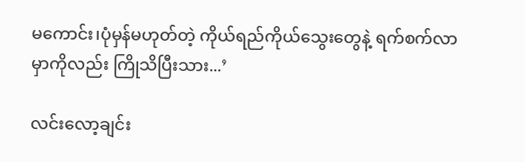မကောင်း၊ပုံမှန်မဟုတ်တဲ့ ကိုယ်ရည်ကိုယ်သွေး‌တွေနဲ့ ရက်စက်လာမှာကိုလည်း ကြိုသိပြီးသား...’

လင်းလော့ချင်း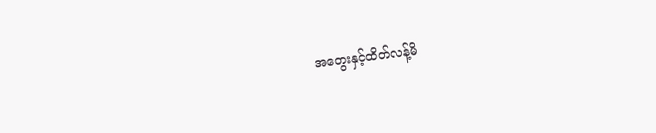အ‌တွေးနှင့်ထိတ်လန့်မိ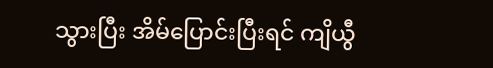သွားပြီး အိမ်ပြောင်းပြီးရင် ကျိယွီ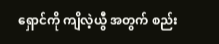ရှောင်ကို ကျိလဲ့ယွီ အတွက် စည်း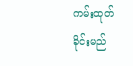ကမ်းထုတ်ခိုင်းမည်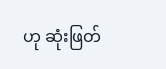ဟု ဆုံးဖြတ်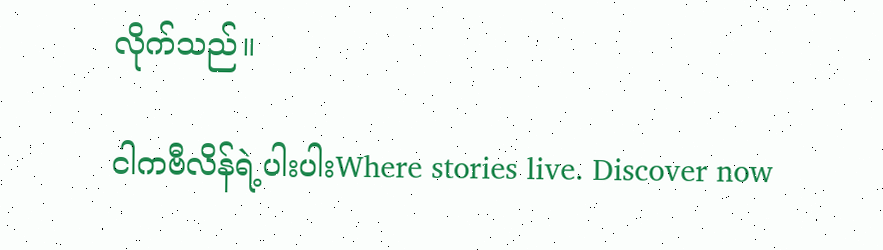လိုက်သည်။

ငါကဗီလိန်ရဲ့ပါးပါးWhere stories live. Discover now